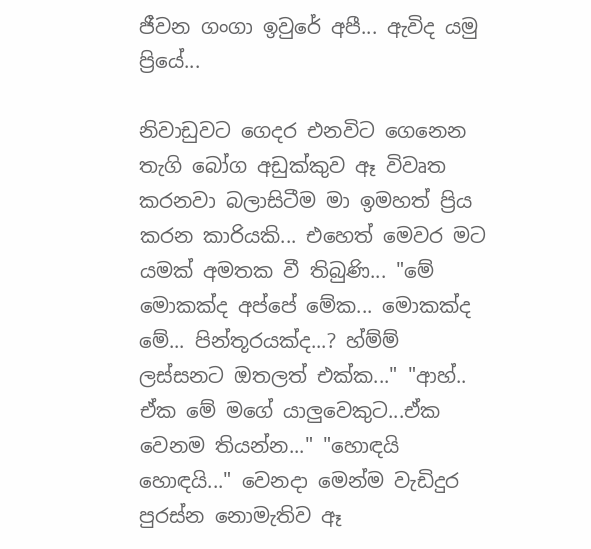ජීවන ගංගා ඉවුරේ අපී... ඇවිද යමු ප්‍රියේ...

නිවාඩුවට ගෙදර එනවිට ගෙනෙන තැගි බෝග අඩුක්කුව ඈ විවෘත කරනවා බලාසිටීම මා ඉමහත් ප්‍රිය කරන කාරියකි... එහෙත් මෙවර මට යමක් අමතක වී තිබුණි... "මේ මොකක්ද අප්පේ මේක... මොකක්ද මේ... පින්තූරයක්ද...? හ්ම්ම් ලස්සනට ඔතලත් එක්ක..." "ආහ්.. ඒක මේ මගේ යාලුවෙකුට...ඒක වෙනම තියන්න..." "හොඳයි හොඳයි..." වෙනදා මෙන්ම වැඩිදුර පුරස්න නොමැතිව ඈ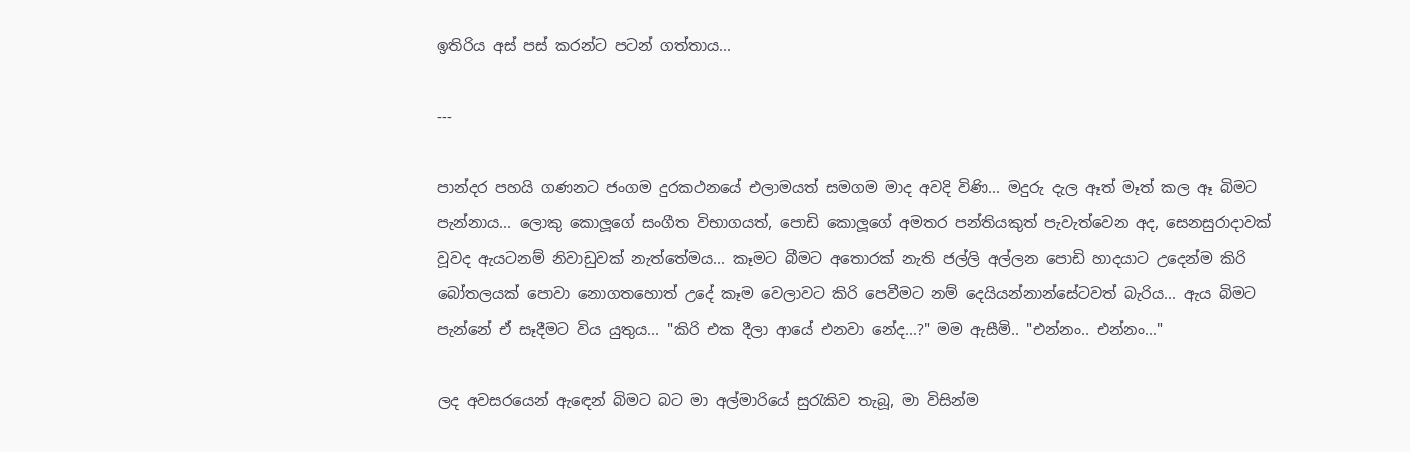ඉතිරිය අස් පස් කරන්ට පටන් ගත්තාය...

---

පාන්දර පහයි ගණනට ජංගම දුරකථනයේ එලාමයත් සමගම මාද අවදි විණි... මදුරු දැල ඈත් මෑත් කල ඈ බිමට පැන්නාය... ලොකු කොලූගේ සංගීත විභාගයත්, පොඩි කොලූගේ අමතර පන්තියකුත් පැවැත්වෙන අද, සෙනසුරාදාවක් වූවද ඇයටනම් නිවාඩුවක් නැත්තේමය... කෑමට බීමට අතොරක් නැති ජල්ලි අල්ලන පොඩි හාදයාට උදෙන්ම කිරි බෝතලයක් පොවා නොගතහොත් උදේ කෑම වෙලාවට කිරි පෙවීමට නම් දෙයියන්නාන්සේටවත් බැරිය... ඇය බිමට පැන්නේ ඒ සෑදීමට විය යුතුය... "කිරි එක දීලා ආයේ එනවා නේද...?" මම ඇසීමි.. "එන්නං.. එන්නං..."

ලද අවසරයෙන් ඇ‍ඳෙන් බිමට බට මා අල්මාරියේ සු‍රැකිව තැබූ, මා විසින්ම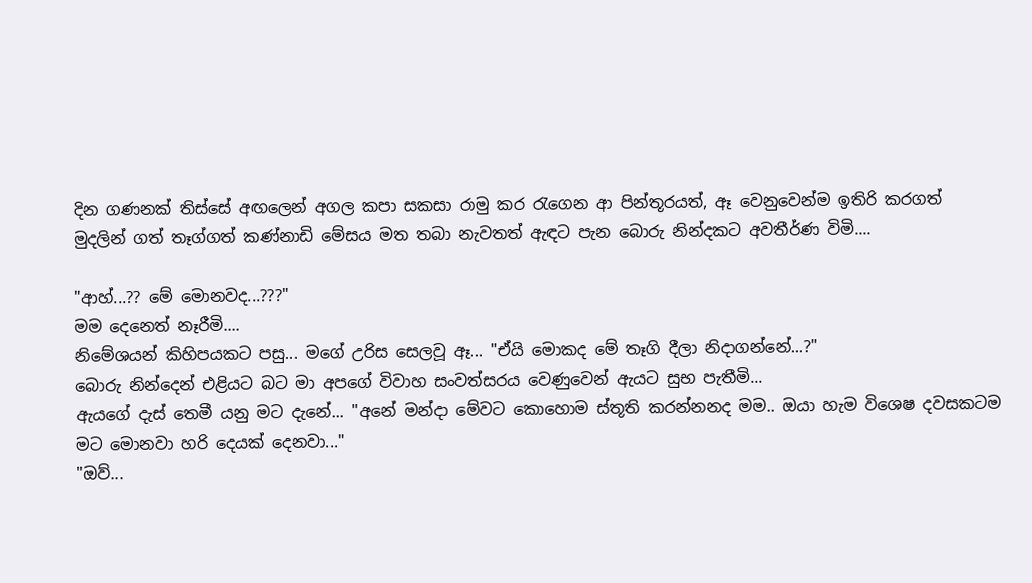දින ගණනක් තිස්සේ අඟලෙන් අගල කපා සකසා රාමු කර රැගෙන ආ පින්තූරයත්, ඈ වෙනුවෙන්ම ඉතිරි කරගත් මුදලින් ගත් තෑග්ගත් කණ්නාඩි මේසය මත තබා නැවතත් ඇඳට පැන බොරු නින්දකට අවතීර්ණ විමි....

"ආහ්...?? මේ මොනවද...???"
මම දෙනෙත් නෑරීමි....
නිමේශයන් කිහිපයකට පසු... මගේ උරිස සෙලවූ ඈ... "ඒයි මොකද මේ තෑගි දීලා නිදාගන්නේ...?"
බොරු නින්දෙන් එළියට බට මා අපගේ විවාහ සංවත්සරය වෙණුවෙන් ඇයට සුභ පැතීමි...
ඇයගේ දැස් තෙමී යනු මට දැනේ... "අනේ මන්දා මේවට කොහොම ස්තූති කරන්නනද මම.. ඔයා හැම විශෙෂ දවසකටම මට මොනවා හරි දෙයක් දෙනවා..."
"ඔව්...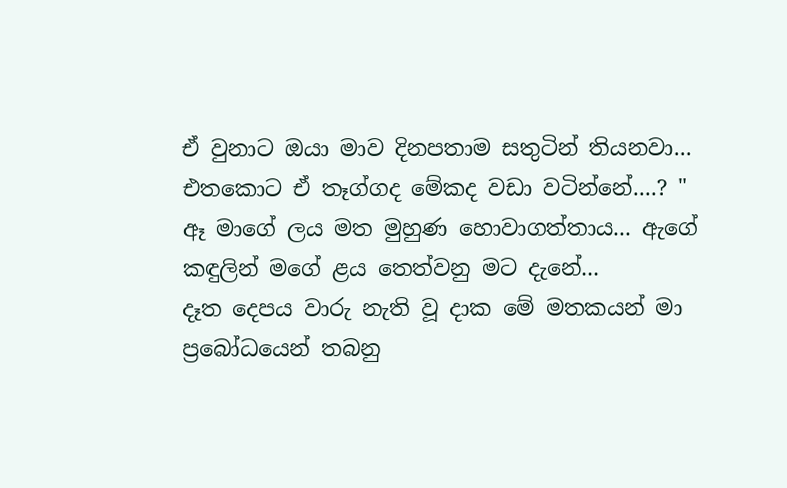ඒ වුනාට ඔයා මාව දිනපතාම සතුටින් තියනවා... එතකොට ඒ තෑග්ගද මේකද වඩා වටින්නේ....? "
ඈ මාගේ ලය මත මුහුණ හොවාගත්තාය... ඇගේ කඳුලින් මගේ ළය තෙත්වනු මට දැනේ...
දෑත දෙපය වාරු නැති වූ දාක මේ මතකයන් මා ප්‍රබෝධයෙන් තබනු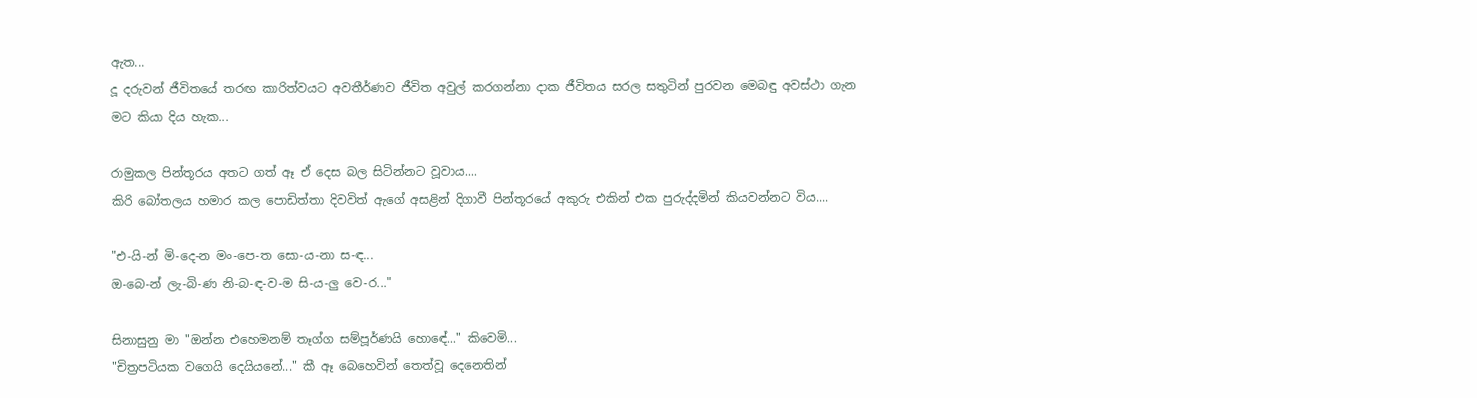ඇත...
දූ දරුවන් ජීවිතයේ තරඟ කාරිත්වයට අවතීර්ණව ජීවිත අවුල් කරගන්නා දාක ජීවිතය සරල සතුටින් පුරවන මෙබඳු අවස්ථා ගැන මට කියා දිය හැක...

රාමුකල පින්තූරය අතට ගත් ඈ ඒ දෙස බල සිටින්නට වූවාය....
කිරි බෝතලය හමාර කල පොඩිත්තා දිවවිත් ඇගේ අසළින් දිගාවී පින්තූරයේ අකුරු එකින් එක පුරුද්දමින් කියවන්නට විය....

"එ-යි-න් මි-දෙ-න මං-පෙ-ත සො-ය-නා ස-ඳ...
ඔ-බෙ-න් ලැ-බි-ණ නි-බ-ඳ-ව-ම සි-ය-ලු වෙ-ර..."

සිනාසුනු මා "ඔන්න එහෙමනම් තෑග්ග සම්පූර්ණයි හොඳේ..." කිවෙමි...
"චිත්‍රපටියක වගෙයි දෙයියනේ..." කී ඈ බෙහෙවින් තෙත්වූ දෙනෙතින්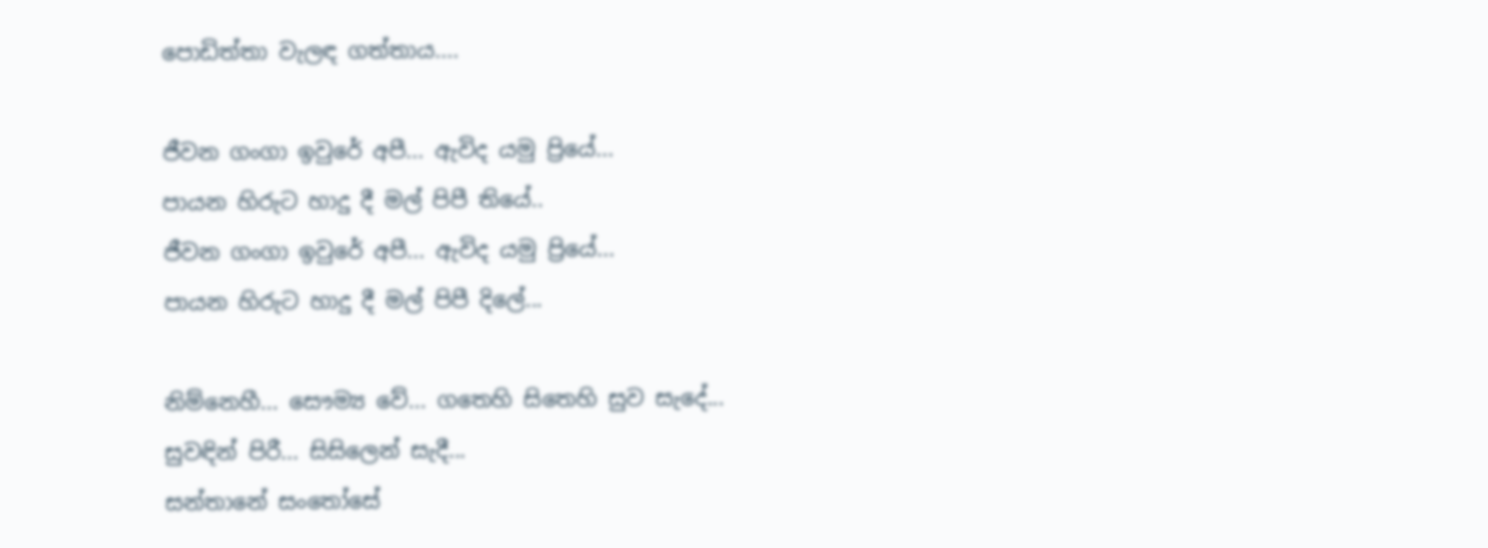පොඩිත්තා වැලඳ ගත්තාය....

ජීවන ගංගා ඉවුරේ අපී... ඇවිද යමු ප්‍රියේ...
පායන හිරුට හාදු දී මල් පිපී තියේ..
ජීවන ගංගා ඉවුරේ අපී... ඇවිද යමු ප්‍රියේ...
පායන හිරුට හාදු දී මල් පිපී දිලේ...

නිම්නෙහී... සෞම්‍ය වේ... ගතෙහි සිතෙහි සුව සැදේ...
සුවඳින් පිරී... සිසිලෙන් සැදී...
සන්තානේ සං‍තෝසේ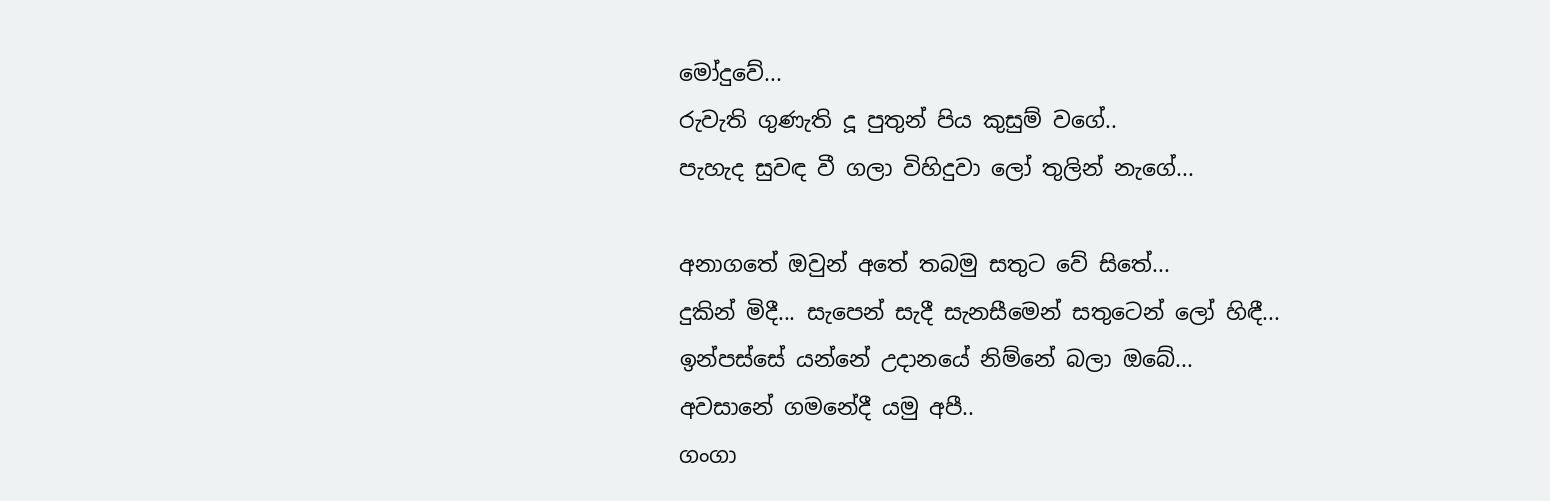මෝදුවේ...
රුවැති ගුණැති දූ පුතුන් පිය කුසුම් වගේ..
පැහැද සුවඳ වී ගලා විහිදුවා ලෝ තුලින් නැගේ...

අනාගතේ ඔවුන් අතේ තබමු සතුට වේ සිතේ...
දුකින් මිදී... සැපෙන් සැදී සැනසීමෙන් සතුටෙන් ලෝ හිඳී...
ඉන්පස්සේ යන්නේ උදානයේ නිම්නේ බලා ඔබේ...
අවසානේ ගමනේදී යමු අපී..
ගංගා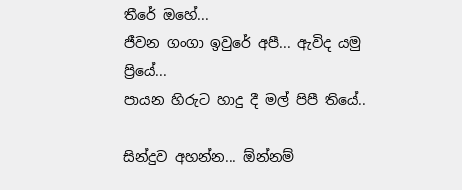තීරේ ඔහේ...
ජීවන ගංගා ඉවුරේ අපී... ඇවිද යමු ප්‍රියේ...
පායන හිරුට හාදු දී මල් පිපී තියේ..

සින්දුව අහන්න... ඕන්නම්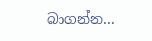බාගන්න...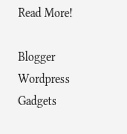Read More!

Blogger Wordpress Gadgets